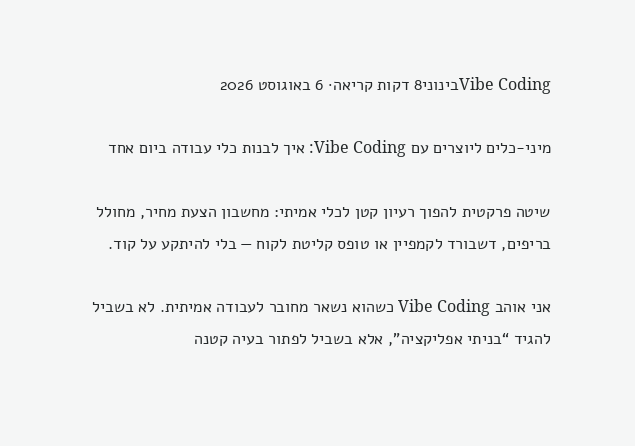Vibe Codingבינוני8 דקות קריאה· 6 באוגוסט 2026

מיני-כלים ליוצרים עם Vibe Coding: איך לבנות כלי עבודה ביום אחד

שיטה פרקטית להפוך רעיון קטן לכלי אמיתי: מחשבון הצעת מחיר, מחולל בריפים, דשבורד לקמפיין או טופס קליטת לקוח — בלי להיתקע על קוד.

אני אוהב Vibe Coding כשהוא נשאר מחובר לעבודה אמיתית. לא בשביל להגיד “בניתי אפליקציה”, אלא בשביל לפתור בעיה קטנה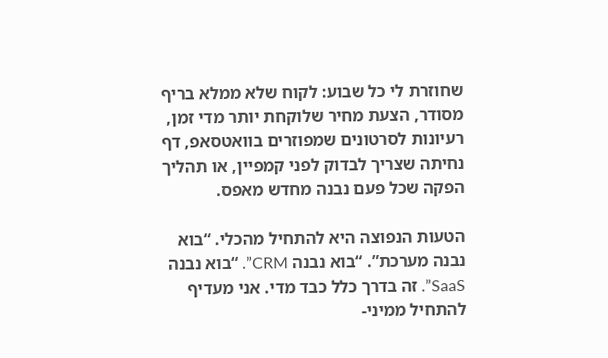שחוזרת לי כל שבוע: לקוח שלא ממלא בריף מסודר, הצעת מחיר שלוקחת יותר מדי זמן, רעיונות לסרטונים שמפוזרים בוואטסאפ, דף נחיתה שצריך לבדוק לפני קמפיין, או תהליך הפקה שכל פעם נבנה מחדש מאפס.

הטעות הנפוצה היא להתחיל מהכלי. “בוא נבנה מערכת”. “בוא נבנה CRM”. “בוא נבנה SaaS”. זה בדרך כלל כבד מדי. אני מעדיף להתחיל ממיני-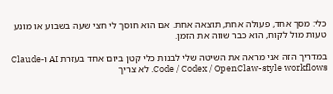כלי: מסך אחד, פעולה אחת, תוצאה אחת. אם הוא חוסך לי חצי שעה בשבוע או מונע טעות מול לקוח, הוא כבר שווה את הזמן.

במדריך הזה אני מראה את השיטה שלי לבנות כלי קטן ביום אחד בעזרת AI ו-Claude Code / Codex / OpenClaw-style workflows. לא צריך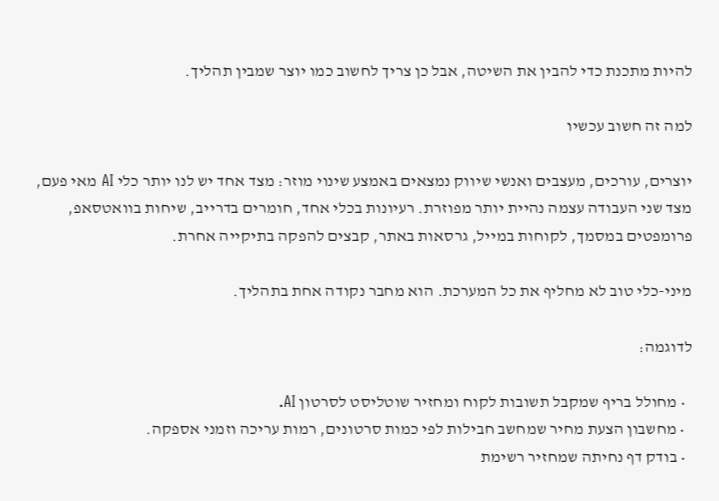להיות מתכנת כדי להבין את השיטה, אבל כן צריך לחשוב כמו יוצר שמבין תהליך.

למה זה חשוב עכשיו

יוצרים, עורכים, מעצבים ואנשי שיווק נמצאים באמצע שינוי מוזר: מצד אחד יש לנו יותר כלי AI מאי פעם, מצד שני העבודה עצמה נהיית יותר מפוזרת. רעיונות בכלי אחד, חומרים בדרייב, שיחות בוואטסאפ, פרומפטים במסמך, לקוחות במייל, גרסאות באתר, קבצים להפקה בתיקייה אחרת.

מיני-כלי טוב לא מחליף את כל המערכת. הוא מחבר נקודה אחת בתהליך.

לדוגמה:

  • מחולל בריף שמקבל תשובות לקוח ומחזיר שוטליסט לסרטון AI.
  • מחשבון הצעת מחיר שמחשב חבילות לפי כמות סרטונים, רמות עריכה וזמני אספקה.
  • בודק דף נחיתה שמחזיר רשימת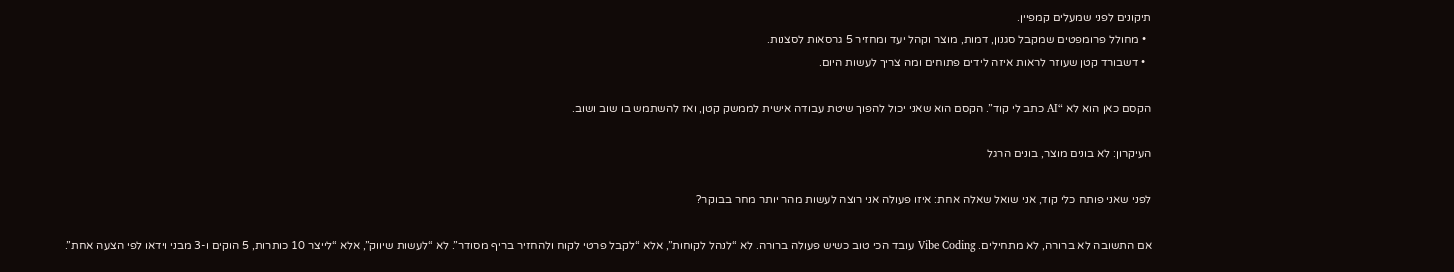תיקונים לפני שמעלים קמפיין.
  • מחולל פרומפטים שמקבל סגנון, דמות, מוצר וקהל יעד ומחזיר 5 גרסאות לסצנות.
  • דשבורד קטן שעוזר לראות איזה לידים פתוחים ומה צריך לעשות היום.

הקסם כאן הוא לא “AI כתב לי קוד”. הקסם הוא שאני יכול להפוך שיטת עבודה אישית לממשק קטן, ואז להשתמש בו שוב ושוב.

העיקרון: לא בונים מוצר, בונים הרגל

לפני שאני פותח כלי קוד, אני שואל שאלה אחת: איזו פעולה אני רוצה לעשות מהר יותר מחר בבוקר?

אם התשובה לא ברורה, לא מתחילים. Vibe Coding עובד הכי טוב כשיש פעולה ברורה. לא “לנהל לקוחות”, אלא “לקבל פרטי לקוח ולהחזיר בריף מסודר”. לא “לעשות שיווק”, אלא “לייצר 10 כותרות, 5 הוקים ו-3 מבני וידאו לפי הצעה אחת”.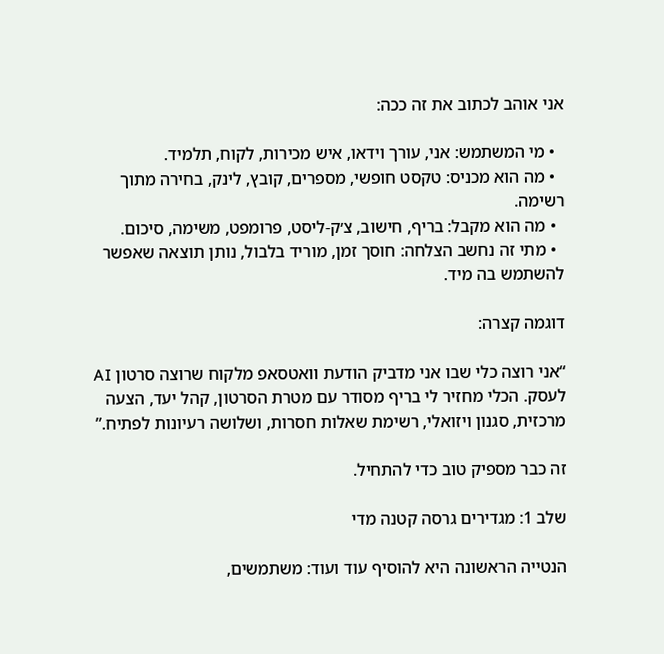אני אוהב לכתוב את זה ככה:

  • מי המשתמש: אני, עורך וידאו, איש מכירות, לקוח, תלמיד.
  • מה הוא מכניס: טקסט חופשי, מספרים, קובץ, לינק, בחירה מתוך רשימה.
  • מה הוא מקבל: בריף, חישוב, צ׳ק-ליסט, פרומפט, משימה, סיכום.
  • מתי זה נחשב הצלחה: חוסך זמן, מוריד בלבול, נותן תוצאה שאפשר להשתמש בה מיד.

דוגמה קצרה:

“אני רוצה כלי שבו אני מדביק הודעת וואטסאפ מלקוח שרוצה סרטון AI לעסק. הכלי מחזיר לי בריף מסודר עם מטרת הסרטון, קהל יעד, הצעה מרכזית, סגנון ויזואלי, רשימת שאלות חסרות, ושלושה רעיונות לפתיח.”

זה כבר מספיק טוב כדי להתחיל.

שלב 1: מגדירים גרסה קטנה מדי

הנטייה הראשונה היא להוסיף עוד ועוד: משתמשים,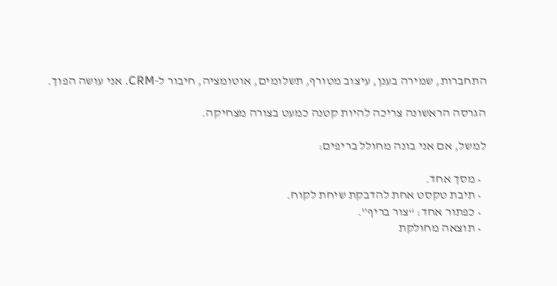התחברות, שמירה בענן, עיצוב מטורף, תשלומים, אוטומציה, חיבור ל-CRM. אני עושה הפוך.

הגרסה הראשונה צריכה להיות קטנה כמעט בצורה מצחיקה.

למשל, אם אני בונה מחולל בריפים:

  • מסך אחד.
  • תיבת טקסט אחת להדבקת שיחת לקוח.
  • כפתור אחד: “צור בריף”.
  • תוצאה מחולקת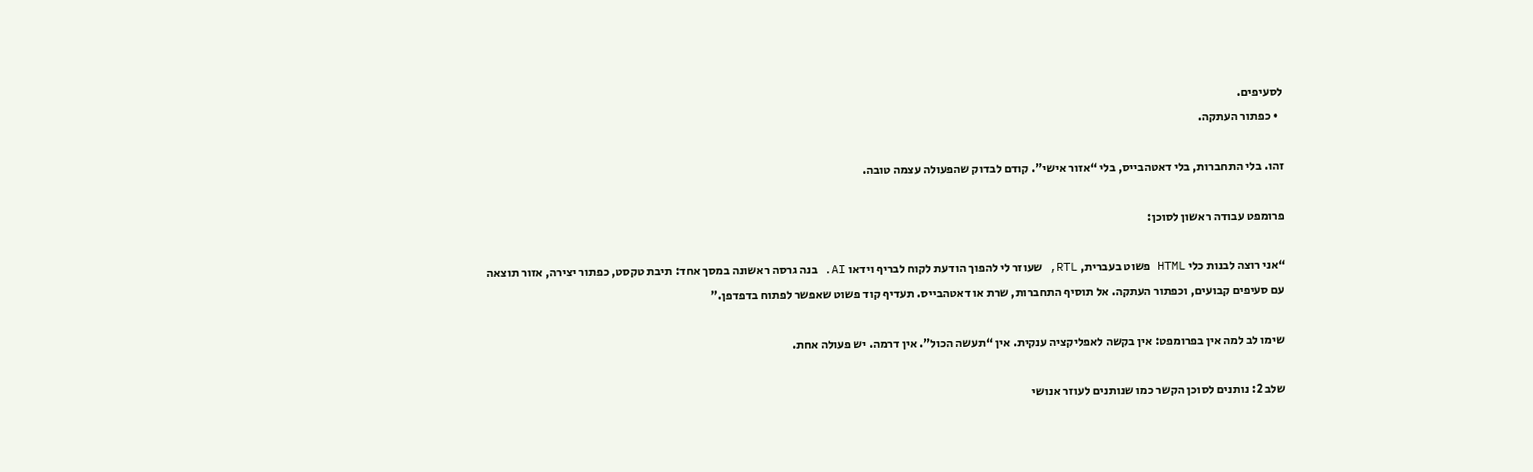לסעיפים.
  • כפתור העתקה.

זהו. בלי התחברות, בלי דאטהבייס, בלי “אזור אישי”. קודם לבדוק שהפעולה עצמה טובה.

פרומפט עבודה ראשון לסוכן:

“אני רוצה לבנות כלי HTML פשוט בעברית, RTL, שעוזר לי להפוך הודעת לקוח לבריף וידאו AI. בנה גרסה ראשונה במסך אחד: תיבת טקסט, כפתור יצירה, אזור תוצאה עם סעיפים קבועים, וכפתור העתקה. אל תוסיף התחברות, שרת או דאטהבייס. תעדיף קוד פשוט שאפשר לפתוח בדפדפן.”

שימו לב למה אין בפרומפט: אין בקשה לאפליקציה ענקית. אין “תעשה הכול”. אין דרמה. יש פעולה אחת.

שלב 2: נותנים לסוכן הקשר כמו שנותנים לעוזר אנושי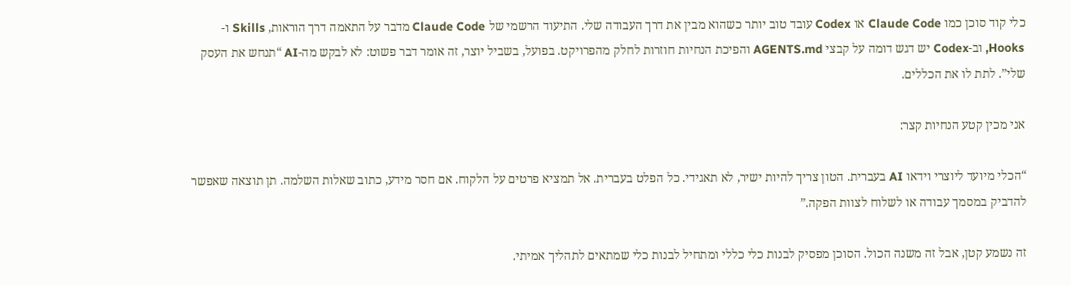כלי קוד סוכן כמו Claude Code או Codex עובד טוב יותר כשהוא מבין את דרך העבודה שלי. התיעוד הרשמי של Claude Code מדבר על התאמה דרך הוראות, Skills ו-Hooks, וב-Codex יש דגש דומה על קבצי AGENTS.md והפיכת הנחיות חוזרות לחלק מהפרויקט. בפועל, בשביל יוצר, זה אומר דבר פשוט: לא לבקש מה-AI “תנחש את העסק שלי”. לתת לו את הכללים.

אני מכין קטע הנחיות קצר:

“הכלי מיועד ליוצרי וידאו AI בעברית. הטון צריך להיות ישיר, לא תאגידי. כל הפלט בעברית. אל תמציא פרטים על הלקוח. אם חסר מידע, כתוב שאלות השלמה. תן תוצאה שאפשר להדביק במסמך עבודה או לשלוח לצוות הפקה.”

זה נשמע קטן, אבל זה משנה הכול. הסוכן מפסיק לבנות כלי כללי ומתחיל לבנות כלי שמתאים לתהליך אמיתי.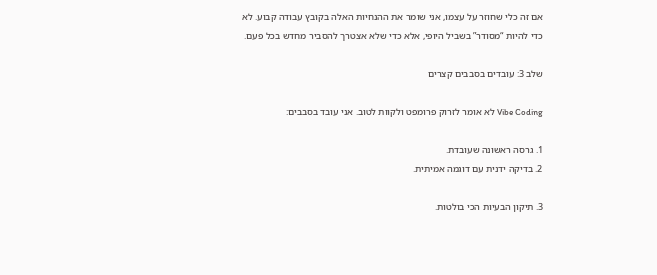אם זה כלי שחוזר על עצמו, אני שומר את ההנחיות האלה בקובץ עבודה קבוע. לא כדי להיות “מסודר” בשביל היופי, אלא כדי שלא אצטרך להסביר מחדש בכל פעם.

שלב 3: עובדים בסבבים קצרים

Vibe Coding לא אומר לזרוק פרומפט ולקוות לטוב. אני עובד בסבבים:

1. גרסה ראשונה שעובדת.
2. בדיקה ידנית עם דוגמה אמיתית.

3. תיקון הבעיות הכי בולטות.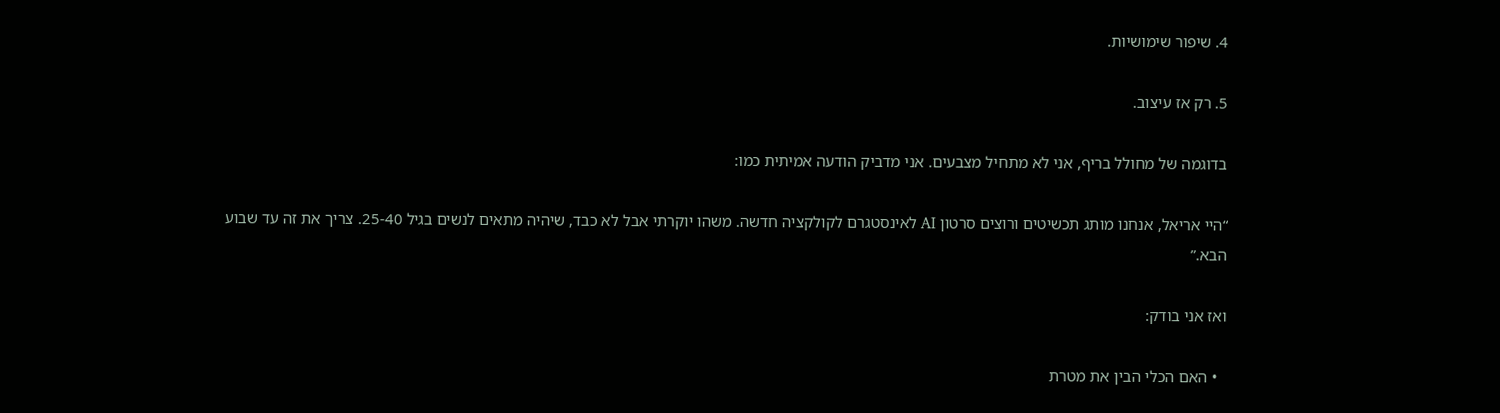4. שיפור שימושיות.

5. רק אז עיצוב.

בדוגמה של מחולל בריף, אני לא מתחיל מצבעים. אני מדביק הודעה אמיתית כמו:

“היי אריאל, אנחנו מותג תכשיטים ורוצים סרטון AI לאינסטגרם לקולקציה חדשה. משהו יוקרתי אבל לא כבד, שיהיה מתאים לנשים בגיל 25-40. צריך את זה עד שבוע הבא.”

ואז אני בודק:

  • האם הכלי הבין את מטרת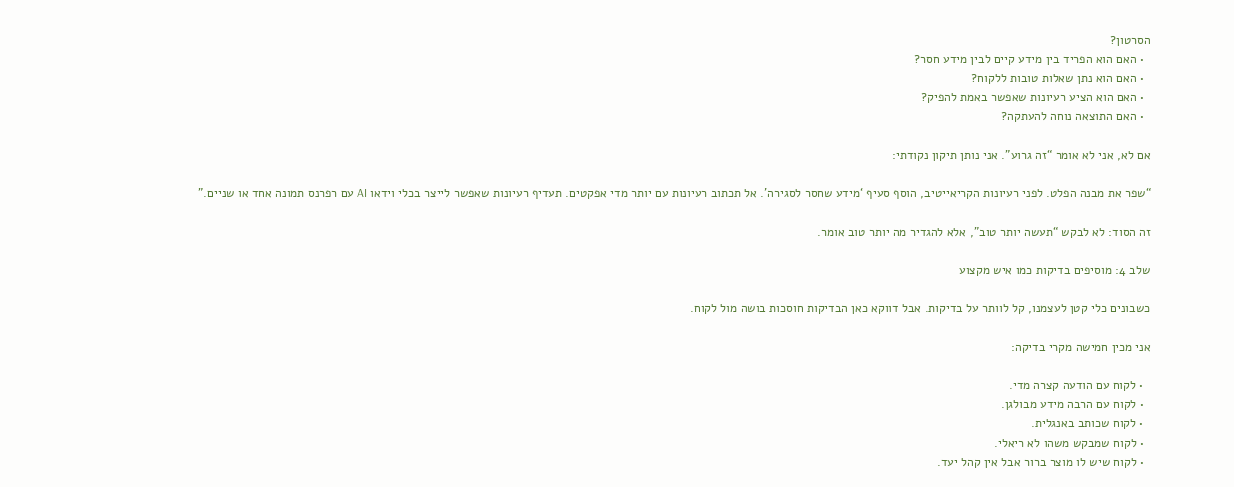הסרטון?
  • האם הוא הפריד בין מידע קיים לבין מידע חסר?
  • האם הוא נתן שאלות טובות ללקוח?
  • האם הוא הציע רעיונות שאפשר באמת להפיק?
  • האם התוצאה נוחה להעתקה?

אם לא, אני לא אומר “זה גרוע”. אני נותן תיקון נקודתי:

“שפר את מבנה הפלט. לפני רעיונות הקריאייטיב, הוסף סעיף ‘מידע שחסר לסגירה’. אל תכתוב רעיונות עם יותר מדי אפקטים. תעדיף רעיונות שאפשר לייצר בכלי וידאו AI עם רפרנס תמונה אחד או שניים.”

זה הסוד: לא לבקש “תעשה יותר טוב”, אלא להגדיר מה יותר טוב אומר.

שלב 4: מוסיפים בדיקות כמו איש מקצוע

כשבונים כלי קטן לעצמנו, קל לוותר על בדיקות. אבל דווקא כאן הבדיקות חוסכות בושה מול לקוח.

אני מכין חמישה מקרי בדיקה:

  • לקוח עם הודעה קצרה מדי.
  • לקוח עם הרבה מידע מבולגן.
  • לקוח שכותב באנגלית.
  • לקוח שמבקש משהו לא ריאלי.
  • לקוח שיש לו מוצר ברור אבל אין קהל יעד.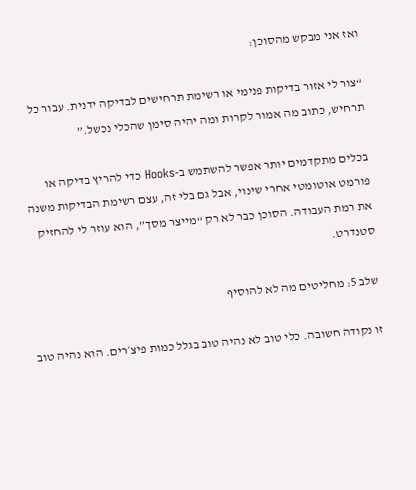ואז אני מבקש מהסוכן:

“צור לי אזור בדיקות פנימי או רשימת תרחישים לבדיקה ידנית. עבור כל תרחיש, כתוב מה אמור לקרות ומה יהיה סימן שהכלי נכשל.”

בכלים מתקדמים יותר אפשר להשתמש ב-Hooks כדי להריץ בדיקה או פורמט אוטומטי אחרי שינוי, אבל גם בלי זה, עצם רשימת הבדיקות משנה את רמת העבודה. הסוכן כבר לא רק “מייצר מסך”, הוא עוזר לי להחזיק סטנדרט.

שלב 5: מחליטים מה לא להוסיף

זו נקודה חשובה. כלי טוב לא נהיה טוב בגלל כמות פיצ׳רים. הוא נהיה טוב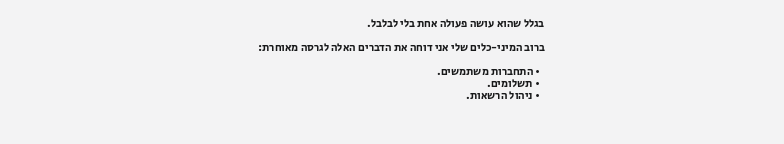בגלל שהוא עושה פעולה אחת בלי לבלבל.

ברוב המיני-כלים שלי אני דוחה את הדברים האלה לגרסה מאוחרת:

  • התחברות משתמשים.
  • תשלומים.
  • ניהול הרשאות.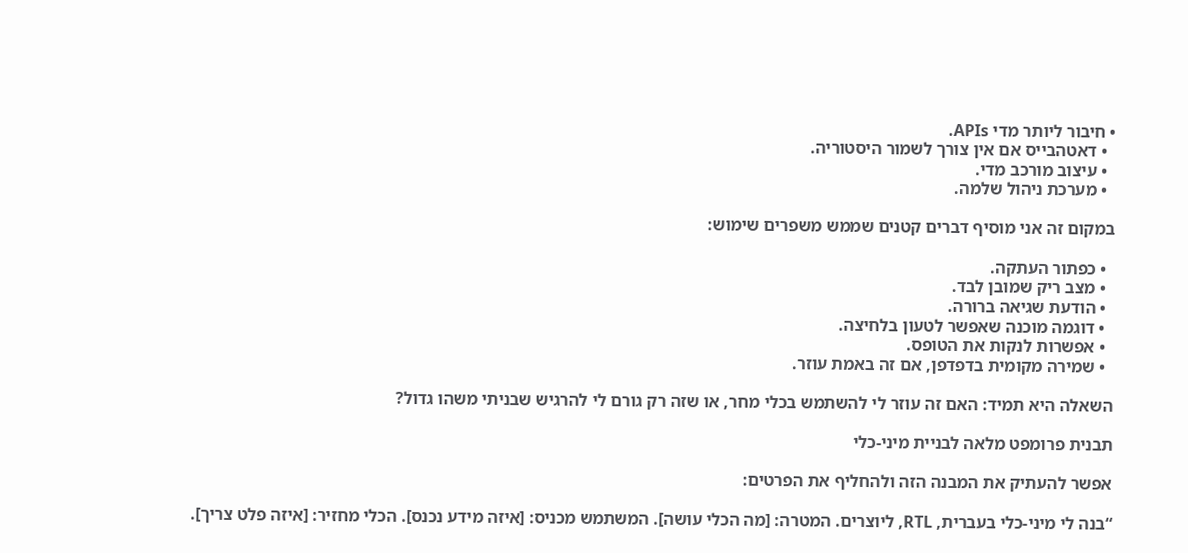• חיבור ליותר מדי APIs.
  • דאטהבייס אם אין צורך לשמור היסטוריה.
  • עיצוב מורכב מדי.
  • מערכת ניהול שלמה.

במקום זה אני מוסיף דברים קטנים שממש משפרים שימוש:

  • כפתור העתקה.
  • מצב ריק שמובן לבד.
  • הודעת שגיאה ברורה.
  • דוגמה מוכנה שאפשר לטעון בלחיצה.
  • אפשרות לנקות את הטופס.
  • שמירה מקומית בדפדפן, אם זה באמת עוזר.

השאלה היא תמיד: האם זה עוזר לי להשתמש בכלי מחר, או שזה רק גורם לי להרגיש שבניתי משהו גדול?

תבנית פרומפט מלאה לבניית מיני-כלי

אפשר להעתיק את המבנה הזה ולהחליף את הפרטים:

“בנה לי מיני-כלי בעברית, RTL, ליוצרים. המטרה: [מה הכלי עושה]. המשתמש מכניס: [איזה מידע נכנס]. הכלי מחזיר: [איזה פלט צריך].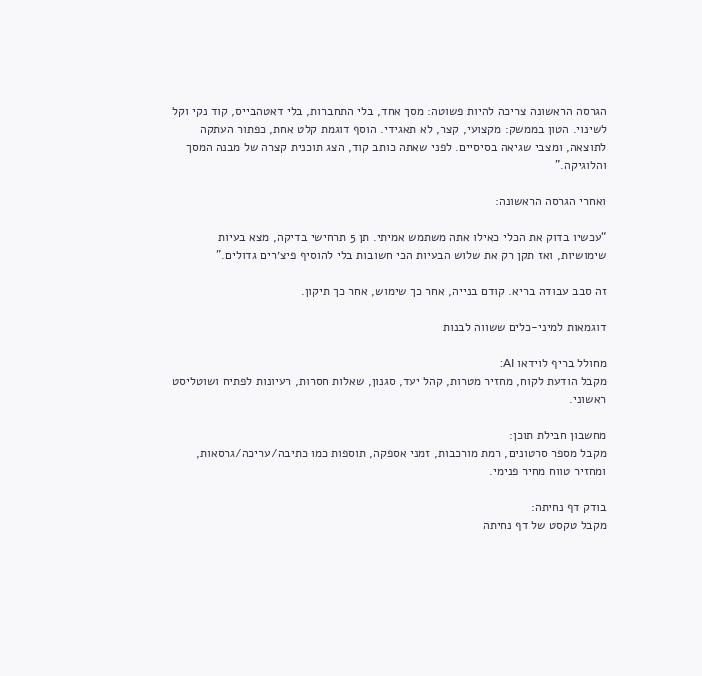הגרסה הראשונה צריכה להיות פשוטה: מסך אחד, בלי התחברות, בלי דאטהבייס, קוד נקי וקל לשינוי. הטון בממשק: מקצועי, קצר, לא תאגידי. הוסף דוגמת קלט אחת, כפתור העתקה לתוצאה, ומצבי שגיאה בסיסיים. לפני שאתה כותב קוד, הצג תוכנית קצרה של מבנה המסך והלוגיקה.”

ואחרי הגרסה הראשונה:

“עכשיו בדוק את הכלי כאילו אתה משתמש אמיתי. תן 5 תרחישי בדיקה, מצא בעיות שימושיות, ואז תקן רק את שלוש הבעיות הכי חשובות בלי להוסיף פיצ׳רים גדולים.”

זה סבב עבודה בריא. קודם בנייה, אחר כך שימוש, אחר כך תיקון.

דוגמאות למיני-כלים ששווה לבנות

מחולל בריף לוידאו AI:
מקבל הודעת לקוח, מחזיר מטרות, קהל יעד, סגנון, שאלות חסרות, רעיונות לפתיח ושוטליסט ראשוני.

מחשבון חבילת תוכן:
מקבל מספר סרטונים, רמת מורכבות, זמני אספקה, תוספות כמו כתיבה/עריכה/גרסאות, ומחזיר טווח מחיר פנימי.

בודק דף נחיתה:
מקבל טקסט של דף נחיתה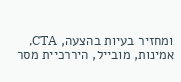ומחזיר בעיות בהצעה, CTA, אמינות, מובייל, היררכיית מסר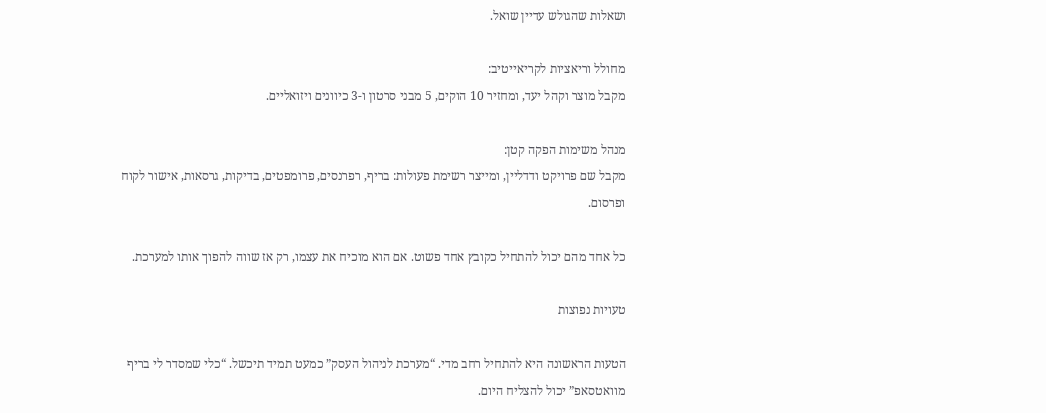ושאלות שהגולש עדיין שואל.

מחולל וריאציות לקריאייטיב:
מקבל מוצר וקהל יעד, ומחזיר 10 הוקים, 5 מבני סרטון ו-3 כיוונים ויזואליים.

מנהל משימות הפקה קטן:
מקבל שם פרויקט ודדליין, ומייצר רשימת פעולות: בריף, רפרנסים, פרומפטים, בדיקות, גרסאות, אישור לקוח ופרסום.

כל אחד מהם יכול להתחיל כקובץ אחד פשוט. אם הוא מוכיח את עצמו, רק אז שווה להפוך אותו למערכת.

טעויות נפוצות

הטעות הראשונה היא להתחיל רחב מדי. “מערכת לניהול העסק” כמעט תמיד תיכשל. “כלי שמסדר לי בריף מוואטסאפ” יכול להצליח היום.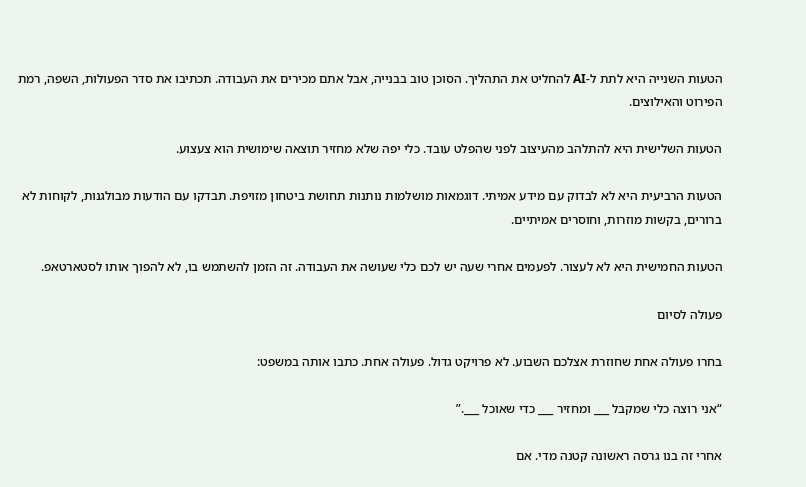הטעות השנייה היא לתת ל-AI להחליט את התהליך. הסוכן טוב בבנייה, אבל אתם מכירים את העבודה. תכתיבו את סדר הפעולות, השפה, רמת הפירוט והאילוצים.

הטעות השלישית היא להתלהב מהעיצוב לפני שהפלט עובד. כלי יפה שלא מחזיר תוצאה שימושית הוא צעצוע.

הטעות הרביעית היא לא לבדוק עם מידע אמיתי. דוגמאות מושלמות נותנות תחושת ביטחון מזויפת. תבדקו עם הודעות מבולגנות, לקוחות לא ברורים, בקשות מוזרות, וחוסרים אמיתיים.

הטעות החמישית היא לא לעצור. לפעמים אחרי שעה יש לכם כלי שעושה את העבודה. זה הזמן להשתמש בו, לא להפוך אותו לסטארטאפ.

פעולה לסיום

בחרו פעולה אחת שחוזרת אצלכם השבוע. לא פרויקט גדול. פעולה אחת. כתבו אותה במשפט:

“אני רוצה כלי שמקבל ___ ומחזיר ___ כדי שאוכל ___.”

אחרי זה בנו גרסה ראשונה קטנה מדי. אם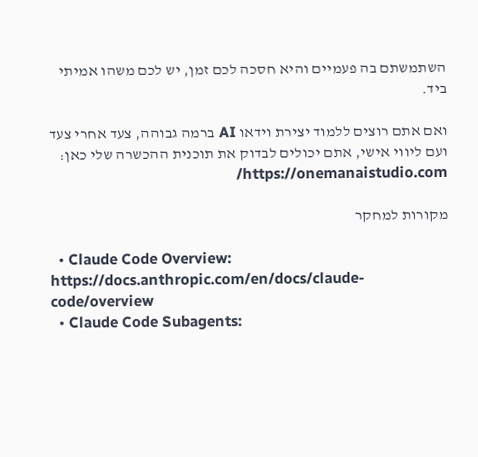השתמשתם בה פעמיים והיא חסכה לכם זמן, יש לכם משהו אמיתי ביד.

ואם אתם רוצים ללמוד יצירת וידאו AI ברמה גבוהה, צעד אחרי צעד ועם ליווי אישי, אתם יכולים לבדוק את תוכנית ההכשרה שלי כאן: https://onemanaistudio.com/

מקורות למחקר

  • Claude Code Overview: https://docs.anthropic.com/en/docs/claude-code/overview
  • Claude Code Subagents: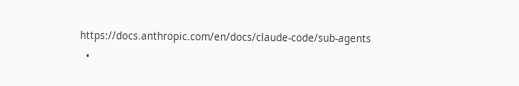https://docs.anthropic.com/en/docs/claude-code/sub-agents
  •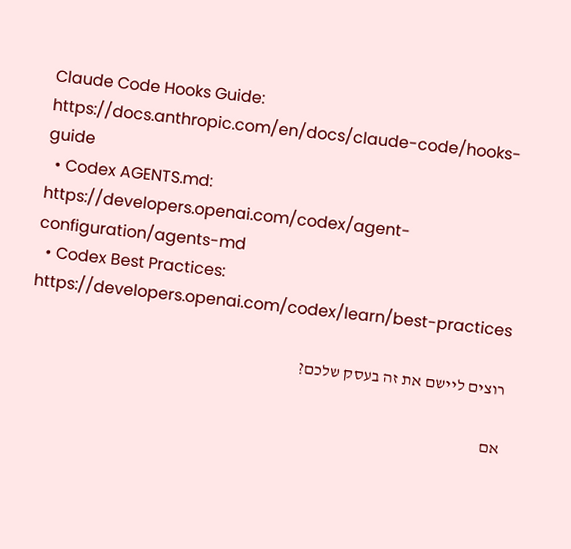Claude Code Hooks Guide: https://docs.anthropic.com/en/docs/claude-code/hooks-guide
  • Codex AGENTS.md: https://developers.openai.com/codex/agent-configuration/agents-md
  • Codex Best Practices: https://developers.openai.com/codex/learn/best-practices

רוצים ליישם את זה בעסק שלכם?

אם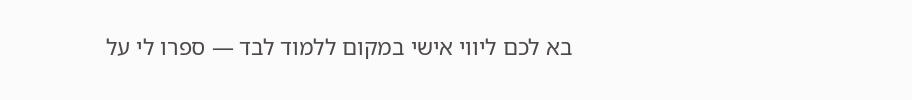בא לכם ליווי אישי במקום ללמוד לבד — ספרו לי על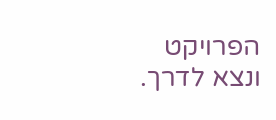הפרויקט ונצא לדרך.